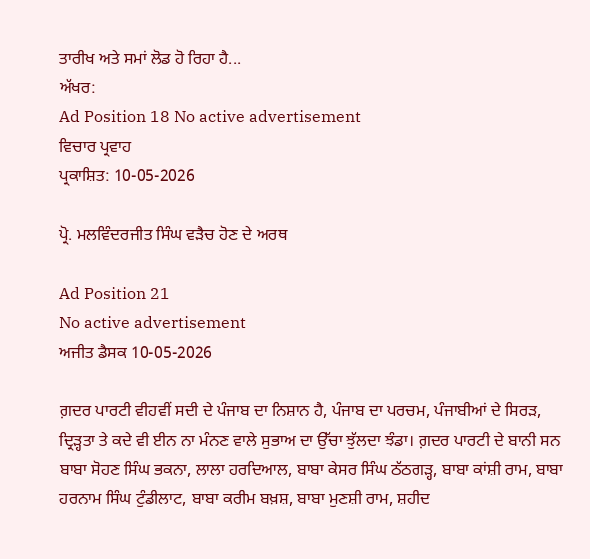ਤਾਰੀਖ ਅਤੇ ਸਮਾਂ ਲੋਡ ਹੋ ਰਿਹਾ ਹੈ...
ਅੱਖਰ:
Ad Position 18 No active advertisement
ਵਿਚਾਰ ਪ੍ਰਵਾਹ
ਪ੍ਰਕਾਸ਼ਿਤ: 10-05-2026

ਪ੍ਰੋ. ਮਲਵਿੰਦਰਜੀਤ ਸਿੰਘ ਵੜੈਚ ਹੋਣ ਦੇ ਅਰਥ

Ad Position 21
No active advertisement
ਅਜੀਤ ਡੈਸਕ 10-05-2026

ਗ਼ਦਰ ਪਾਰਟੀ ਵੀਹਵੀਂ ਸਦੀ ਦੇ ਪੰਜਾਬ ਦਾ ਨਿਸ਼ਾਨ ਹੈ, ਪੰਜਾਬ ਦਾ ਪਰਚਮ, ਪੰਜਾਬੀਆਂ ਦੇ ਸਿਰੜ, ਦ੍ਰਿੜ੍ਹਤਾ ਤੇ ਕਦੇ ਵੀ ਈਨ ਨਾ ਮੰਨਣ ਵਾਲੇ ਸੁਭਾਅ ਦਾ ਉੱਚਾ ਝੁੱਲਦਾ ਝੰਡਾ। ਗ਼ਦਰ ਪਾਰਟੀ ਦੇ ਬਾਨੀ ਸਨ ਬਾਬਾ ਸੋਹਣ ਸਿੰਘ ਭਕਨਾ, ਲਾਲਾ ਹਰਦਿਆਲ, ਬਾਬਾ ਕੇਸਰ ਸਿੰਘ ਠੱਠਗੜ੍ਹ, ਬਾਬਾ ਕਾਂਸ਼ੀ ਰਾਮ, ਬਾਬਾ ਹਰਨਾਮ ਸਿੰਘ ਟੁੰਡੀਲਾਟ, ਬਾਬਾ ਕਰੀਮ ਬਖ਼ਸ਼, ਬਾਬਾ ਮੁਣਸ਼ੀ ਰਾਮ, ਸ਼ਹੀਦ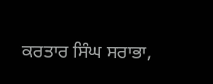ਕਰਤਾਰ ਸਿੰਘ ਸਰਾਭਾ,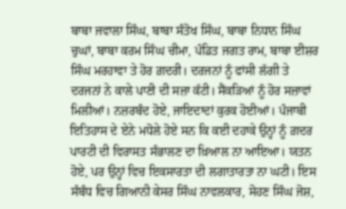ਬਾਬਾ ਜਵਾਲਾ ਸਿੰਘ, ਬਾਬਾ ਸੰਤੋਖ ਸਿੰਘ, ਬਾਬਾ ਨਿਧਾਨ ਸਿੰਘ ਚੁਘਾਂ, ਬਾਬਾ ਕਰਮ ਸਿੰਘ ਚੀਮਾ, ਪੰਡਿਤ ਜਗਤ ਰਾਮ, ਬਾਬਾ ਈਸ਼ਰ ਸਿੰਘ ਮਰਹਾਵਾ ਤੇ ਹੋਰ ਗ਼ਦਰੀ। ਦਰਜਨਾਂ ਨੂੰ ਫਾਂਸੀ ਲੱਗੀ ਤੇ ਦਰਜਨਾਂ ਨੇ ਕਾਲੇ ਪਾਣੀ ਦੀ ਸਜ਼ਾ ਕੱਟੀ। ਸੈਂਕੜਿਆਂ ਨੂੰ ਹੋਰ ਸਜ਼ਾਵਾਂ ਮਿਲੀਆਂ। ਨਜ਼ਰਬੰਦ ਹੋਏ, ਜਾਇਦਾਦਾਂ ਕੁਰਕ ਹੋਈਆਂ। ਪੰਜਾਬੀ ਇਤਿਹਾਸ ਦੇ ਏਨੇ ਮਧੋਲੇ ਹੋਏ ਸਨ ਕਿ ਕਈ ਦਹਾਕੇ ਉਨ੍ਹਾਂ ਨੂੰ ਗ਼ਦਰ ਪਾਰਟੀ ਦੀ ਵਿਰਾਸਤ ਸੰਭਾਲਣ ਦਾ ਖ਼ਿਆਲ ਨਾ ਆਇਆ। ਯਤਨ ਹੋਏ, ਪਰ ਉਨ੍ਹਾਂ ਵਿਚ ਇਕਸਾਰਤਾ ਦੀ ਲਗਾਤਾਰਤਾ ਨਾ ਘਟੀ। ਇਸ ਸੰਬੰਧ ਵਿਚ ਗਿਆਨੀ ਕੇਸਰ ਸਿੰਘ ਨਾਵਲਕਾਰ, ਸੋਹਣ ਸਿੰਘ ਜੋਸ਼,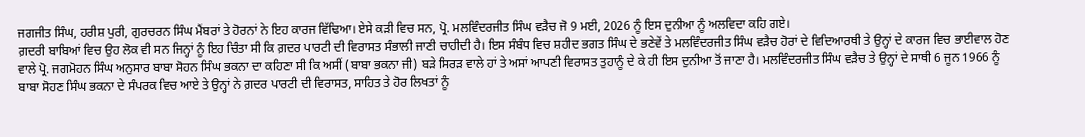ਜਗਜੀਤ ਸਿੰਘ, ਹਰੀਸ਼ ਪੁਰੀ, ਗੁਰਚਰਨ ਸਿੰਘ ਮੈਂਬਰਾਂ ਤੇ ਹੋਰਨਾਂ ਨੇ ਇਹ ਕਾਰਜ ਵਿੱਢਿਆ। ਏਸੇ ਕੜੀ ਵਿਚ ਸਨ, ਪ੍ਰੋ. ਮਲਵਿੰਦਰਜੀਤ ਸਿੰਘ ਵੜੈਚ ਜੋ 9 ਮਈ, 2026 ਨੂੰ ਇਸ ਦੁਨੀਆ ਨੂੰ ਅਲਵਿਦਾ ਕਹਿ ਗਏ।
ਗ਼ਦਰੀ ਬਾਬਿਆਂ ਵਿਚ ਉਹ ਲੋਕ ਵੀ ਸਨ ਜਿਨ੍ਹਾਂ ਨੂੰ ਇਹ ਚਿੰਤਾ ਸੀ ਕਿ ਗ਼ਦਰ ਪਾਰਟੀ ਦੀ ਵਿਰਾਸਤ ਸੰਭਾਲੀ ਜਾਣੀ ਚਾਹੀਦੀ ਹੈ। ਇਸ ਸੰਬੰਧ ਵਿਚ ਸ਼ਹੀਦ ਭਗਤ ਸਿੰਘ ਦੇ ਭਣੇਵੇਂ ਤੇ ਮਲਵਿੰਦਰਜੀਤ ਸਿੰਘ ਵੜੈਚ ਹੋਰਾਂ ਦੇ ਵਿਦਿਆਰਥੀ ਤੇ ਉਨ੍ਹਾਂ ਦੇ ਕਾਰਜ ਵਿਚ ਭਾਈਵਾਲ ਹੋਣ ਵਾਲੇ ਪ੍ਰੋ. ਜਗਮੋਹਨ ਸਿੰਘ ਅਨੁਸਾਰ ਬਾਬਾ ਸੋਹਨ ਸਿੰਘ ਭਕਨਾ ਦਾ ਕਹਿਣਾ ਸੀ ਕਿ ਅਸੀਂ (ਬਾਬਾ ਭਕਨਾ ਜੀ) ਬੜੇ ਸਿਰੜ ਵਾਲੇ ਹਾਂ ਤੇ ਅਸਾਂ ਆਪਣੀ ਵਿਰਾਸਤ ਤੁਹਾਨੂੰ ਦੇ ਕੇ ਹੀ ਇਸ ਦੁਨੀਆ ਤੋਂ ਜਾਣਾ ਹੈ। ਮਲਵਿੰਦਰਜੀਤ ਸਿੰਘ ਵੜੈਚ ਤੇ ਉਨ੍ਹਾਂ ਦੇ ਸਾਥੀ 6 ਜੂਨ 1966 ਨੂੰ ਬਾਬਾ ਸੋਹਣ ਸਿੰਘ ਭਕਨਾ ਦੇ ਸੰਪਰਕ ਵਿਚ ਆਏ ਤੇ ਉਨ੍ਹਾਂ ਨੇ ਗ਼ਦਰ ਪਾਰਟੀ ਦੀ ਵਿਰਾਸਤ, ਸਾਹਿਤ ਤੇ ਹੋਰ ਲਿਖਤਾਂ ਨੂੰ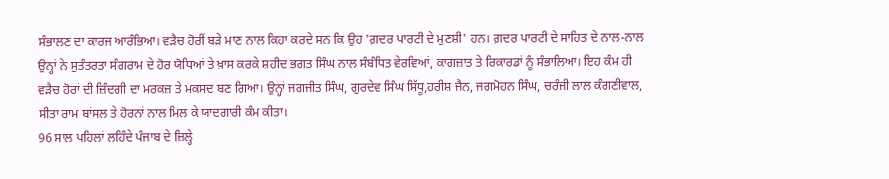ਸੰਭਾਲਣ ਦਾ ਕਾਰਜ ਆਰੰਭਿਆ। ਵੜੈਚ ਹੋਰੀਂ ਬੜੇ ਮਾਣ ਨਾਲ ਕਿਹਾ ਕਰਦੇ ਸਨ ਕਿ ਉਹ 'ਗ਼ਦਰ ਪਾਰਟੀ ਦੇ ਮੁਣਸ਼ੀ' ਹਨ। ਗ਼ਦਰ ਪਾਰਟੀ ਦੇ ਸਾਹਿਤ ਦੇ ਨਾਲ-ਨਾਲ ਉਨ੍ਹਾਂ ਨੇ ਸੁਤੰਤਰਤਾ ਸੰਗਰਾਮ ਦੇ ਹੋਰ ਯੋਧਿਆਂ ਤੇ ਖ਼ਾਸ ਕਰਕੇ ਸ਼ਹੀਦ ਭਗਤ ਸਿੰਘ ਨਾਲ ਸੰਬੰਧਿਤ ਵੇਰਵਿਆਂ, ਕਾਗਜ਼ਾਤ ਤੇ ਰਿਕਾਰਡਾਂ ਨੂੰ ਸੰਭਾਲਿਆ। ਇਹ ਕੰਮ ਹੀ ਵੜੈਚ ਹੋਰਾਂ ਦੀ ਜ਼ਿੰਦਗੀ ਦਾ ਮਰਕਜ਼ ਤੇ ਮਕਸਦ ਬਣ ਗਿਆ। ਉਨ੍ਹਾਂ ਜਗਜੀਤ ਸਿੰਘ, ਗੁਰਦੇਵ ਸਿੰਘ ਸਿੱਧੂ,ਹਰੀਸ਼ ਜੈਨ, ਜਗਮੋਹਨ ਸਿੰਘ, ਚਰੰਜੀ ਲਾਲ ਕੰਗਣੀਵਾਲ, ਸੀਤਾ ਰਾਮ ਬਾਂਸਲ ਤੇ ਹੋਰਨਾਂ ਨਾਲ ਮਿਲ ਕੇ ਯਾਦਗਾਰੀ ਕੰਮ ਕੀਤਾ।
96 ਸਾਲ ਪਹਿਲਾਂ ਲਹਿੰਦੇ ਪੰਜਾਬ ਦੇ ਜ਼ਿਲ੍ਹੇ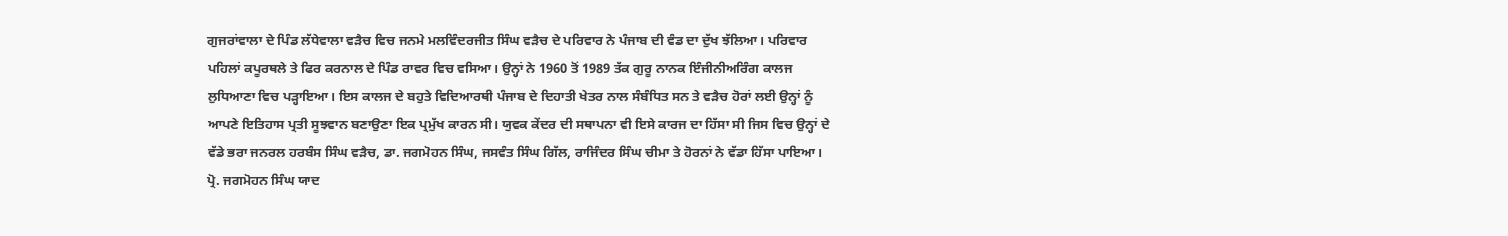ਗੁਜਰਾਂਵਾਲਾ ਦੇ ਪਿੰਡ ਲੱਧੇਵਾਲਾ ਵੜੈਚ ਵਿਚ ਜਨਮੇ ਮਲਵਿੰਦਰਜੀਤ ਸਿੰਘ ਵੜੈਚ ਦੇ ਪਰਿਵਾਰ ਨੇ ਪੰਜਾਬ ਦੀ ਵੰਡ ਦਾ ਦੁੱਖ ਝੱਲਿਆ। ਪਰਿਵਾਰ ਪਹਿਲਾਂ ਕਪੂਰਥਲੇ ਤੇ ਫਿਰ ਕਰਨਾਲ ਦੇ ਪਿੰਡ ਰਾਵਰ ਵਿਚ ਵਸਿਆ। ਉਨ੍ਹਾਂ ਨੇ 1960 ਤੋਂ 1989 ਤੱਕ ਗੁਰੂ ਨਾਨਕ ਇੰਜੀਨੀਅਰਿੰਗ ਕਾਲਜ ਲੁਧਿਆਣਾ ਵਿਚ ਪੜ੍ਹਾਇਆ। ਇਸ ਕਾਲਜ ਦੇ ਬਹੁਤੇ ਵਿਦਿਆਰਥੀ ਪੰਜਾਬ ਦੇ ਦਿਹਾਤੀ ਖੇਤਰ ਨਾਲ ਸੰਬੰਧਿਤ ਸਨ ਤੇ ਵੜੈਚ ਹੋਰਾਂ ਲਈ ਉਨ੍ਹਾਂ ਨੂੰ ਆਪਣੇ ਇਤਿਹਾਸ ਪ੍ਰਤੀ ਸੂਝਵਾਨ ਬਣਾਉਣਾ ਇਕ ਪ੍ਰਮੁੱਖ ਕਾਰਨ ਸੀ। ਯੁਵਕ ਕੇਂਦਰ ਦੀ ਸਥਾਪਨਾ ਵੀ ਇਸੇ ਕਾਰਜ ਦਾ ਹਿੱਸਾ ਸੀ ਜਿਸ ਵਿਚ ਉਨ੍ਹਾਂ ਦੇ ਵੱਡੇ ਭਰਾ ਜਨਰਲ ਹਰਬੰਸ ਸਿੰਘ ਵੜੈਚ, ਡਾ. ਜਗਮੋਹਨ ਸਿੰਘ, ਜਸਵੰਤ ਸਿੰਘ ਗਿੱਲ, ਰਾਜਿੰਦਰ ਸਿੰਘ ਚੀਮਾ ਤੇ ਹੋਰਨਾਂ ਨੇ ਵੱਡਾ ਹਿੱਸਾ ਪਾਇਆ। ਪ੍ਰੋ. ਜਗਮੋਹਨ ਸਿੰਘ ਯਾਦ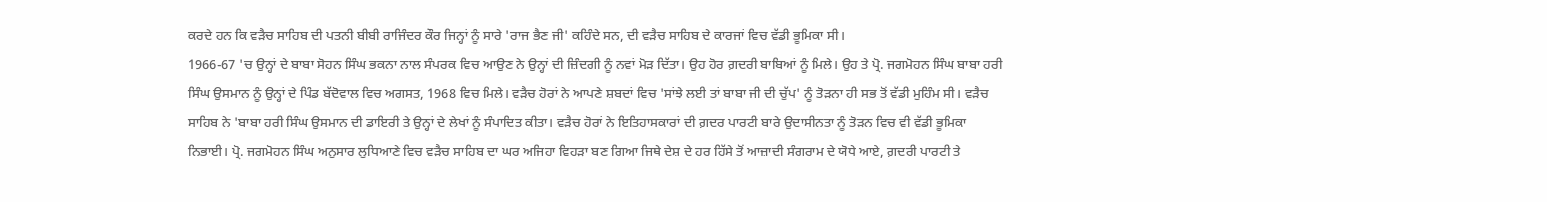ਕਰਦੇ ਹਨ ਕਿ ਵੜੈਚ ਸਾਹਿਬ ਦੀ ਪਤਨੀ ਬੀਬੀ ਰਾਜਿੰਦਰ ਕੌਰ ਜਿਨ੍ਹਾਂ ਨੂੰ ਸਾਰੇ 'ਰਾਜ ਭੈਣ ਜੀ' ਕਹਿੰਦੇ ਸਨ, ਦੀ ਵੜੈਚ ਸਾਹਿਬ ਦੇ ਕਾਰਜਾਂ ਵਿਚ ਵੱਡੀ ਭੂਮਿਕਾ ਸੀ।
1966-67 'ਚ ਉਨ੍ਹਾਂ ਦੇ ਬਾਬਾ ਸੋਹਨ ਸਿੰਘ ਭਕਨਾ ਨਾਲ ਸੰਪਰਕ ਵਿਚ ਆਉਣ ਨੇ ਉਨ੍ਹਾਂ ਦੀ ਜ਼ਿੰਦਗੀ ਨੂੰ ਨਵਾਂ ਮੋੜ ਦਿੱਤਾ। ਉਹ ਹੋਰ ਗ਼ਦਰੀ ਬਾਬਿਆਂ ਨੂੰ ਮਿਲੇ। ਉਹ ਤੇ ਪ੍ਰੋ. ਜਗਮੋਹਨ ਸਿੰਘ ਬਾਬਾ ਹਰੀ ਸਿੰਘ ਉਸਮਾਨ ਨੂੰ ਉਨ੍ਹਾਂ ਦੇ ਪਿੰਡ ਬੱਦੋਵਾਲ ਵਿਚ ਅਗਸਤ, 1968 ਵਿਚ ਮਿਲੇ। ਵੜੈਚ ਹੋਰਾਂ ਨੇ ਆਪਣੇ ਸ਼ਬਦਾਂ ਵਿਚ 'ਸਾਂਝੇ ਲਈ ਤਾਂ ਬਾਬਾ ਜੀ ਦੀ ਚੁੱਪ' ਨੂੰ ਤੋੜਨਾ ਹੀ ਸਭ ਤੋਂ ਵੱਡੀ ਮੁਹਿੰਮ ਸੀ। ਵੜੈਚ ਸਾਹਿਬ ਨੇ 'ਬਾਬਾ ਹਰੀ ਸਿੰਘ ਉਸਮਾਨ ਦੀ ਡਾਇਰੀ ਤੇ ਉਨ੍ਹਾਂ ਦੇ ਲੇਖਾਂ ਨੂੰ ਸੰਪਾਦਿਤ ਕੀਤਾ। ਵੜੈਚ ਹੋਰਾਂ ਨੇ ਇਤਿਹਾਸਕਾਰਾਂ ਦੀ ਗ਼ਦਰ ਪਾਰਟੀ ਬਾਰੇ ਉਦਾਸੀਨਤਾ ਨੂੰ ਤੋੜਨ ਵਿਚ ਵੀ ਵੱਡੀ ਭੂਮਿਕਾ ਨਿਭਾਈ। ਪ੍ਰੋ. ਜਗਮੋਹਨ ਸਿੰਘ ਅਨੁਸਾਰ ਲੁਧਿਆਣੇ ਵਿਚ ਵੜੈਚ ਸਾਹਿਬ ਦਾ ਘਰ ਅਜਿਹਾ ਵਿਹੜਾ ਬਣ ਗਿਆ ਜਿਥੇ ਦੇਸ਼ ਦੇ ਹਰ ਹਿੱਸੇ ਤੋਂ ਆਜ਼ਾਦੀ ਸੰਗਰਾਮ ਦੇ ਯੋਧੇ ਆਏ, ਗ਼ਦਰੀ ਪਾਰਟੀ ਤੇ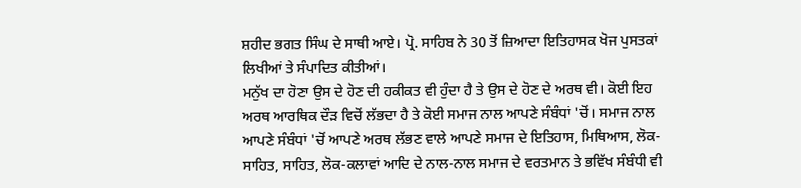ਸ਼ਹੀਦ ਭਗਤ ਸਿੰਘ ਦੇ ਸਾਥੀ ਆਏ। ਪ੍ਰੋ. ਸਾਹਿਬ ਨੇ 30 ਤੋਂ ਜ਼ਿਆਦਾ ਇਤਿਹਾਸਕ ਖੋਜ ਪੁਸਤਕਾਂ ਲਿਖੀਆਂ ਤੇ ਸੰਪਾਦਿਤ ਕੀਤੀਆਂ।
ਮਨੁੱਖ ਦਾ ਹੋਣਾ ਉਸ ਦੇ ਹੋਣ ਦੀ ਹਕੀਕਤ ਵੀ ਹੁੰਦਾ ਹੈ ਤੇ ਉਸ ਦੇ ਹੋਣ ਦੇ ਅਰਥ ਵੀ। ਕੋਈ ਇਹ ਅਰਥ ਆਰਥਿਕ ਦੌੜ ਵਿਚੋਂ ਲੱਭਦਾ ਹੈ ਤੇ ਕੋਈ ਸਮਾਜ ਨਾਲ ਆਪਣੇ ਸੰਬੰਧਾਂ 'ਚੋਂ। ਸਮਾਜ ਨਾਲ ਆਪਣੇ ਸੰਬੰਧਾਂ 'ਚੋਂ ਆਪਣੇ ਅਰਥ ਲੱਭਣ ਵਾਲੇ ਆਪਣੇ ਸਮਾਜ ਦੇ ਇਤਿਹਾਸ, ਮਿਥਿਆਸ, ਲੋਕ-ਸਾਹਿਤ, ਸਾਹਿਤ, ਲੋਕ-ਕਲਾਵਾਂ ਆਦਿ ਦੇ ਨਾਲ-ਨਾਲ ਸਮਾਜ ਦੇ ਵਰਤਮਾਨ ਤੇ ਭਵਿੱਖ ਸੰਬੰਧੀ ਵੀ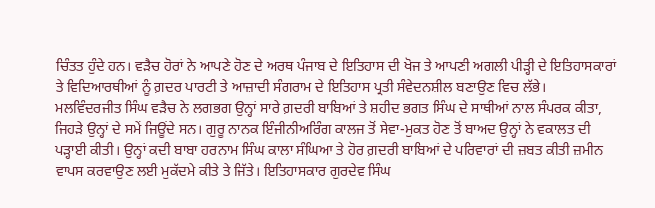ਚਿੰਤਤ ਹੁੰਦੇ ਹਨ। ਵੜੈਚ ਹੋਰਾਂ ਨੇ ਆਪਣੇ ਹੋਣ ਦੇ ਅਰਥ ਪੰਜਾਬ ਦੇ ਇਤਿਹਾਸ ਦੀ ਖੋਜ ਤੇ ਆਪਣੀ ਅਗਲੀ ਪੀੜ੍ਹੀ ਦੇ ਇਤਿਹਾਸਕਾਰਾਂ ਤੇ ਵਿਦਿਆਰਥੀਆਂ ਨੂੰ ਗ਼ਦਰ ਪਾਰਟੀ ਤੇ ਆਜ਼ਾਦੀ ਸੰਗਰਾਮ ਦੇ ਇਤਿਹਾਸ ਪ੍ਰਤੀ ਸੰਵੇਦਨਸ਼ੀਲ ਬਣਾਉਣ ਵਿਚ ਲੱਭੇ।
ਮਲਵਿੰਦਰਜੀਤ ਸਿੰਘ ਵੜੈਚ ਨੇ ਲਗਭਗ ਉਨ੍ਹਾਂ ਸਾਰੇ ਗ਼ਦਰੀ ਬਾਬਿਆਂ ਤੇ ਸ਼ਹੀਦ ਭਗਤ ਸਿੰਘ ਦੇ ਸਾਥੀਆਂ ਨਾਲ ਸੰਪਰਕ ਕੀਤਾ, ਜਿਹੜੇ ਉਨ੍ਹਾਂ ਦੇ ਸਮੇਂ ਜਿਊਂਦੇ ਸਨ। ਗੁਰੂ ਨਾਨਕ ਇੰਜੀਨੀਅਰਿੰਗ ਕਾਲਜ ਤੋਂ ਸੇਵਾ-ਮੁਕਤ ਹੋਣ ਤੋਂ ਬਾਅਦ ਉਨ੍ਹਾਂ ਨੇ ਵਕਾਲਤ ਦੀ ਪੜ੍ਹਾਈ ਕੀਤੀ। ਉਨ੍ਹਾਂ ਕਦੀ ਬਾਬਾ ਹਰਨਾਮ ਸਿੰਘ ਕਾਲਾ ਸੰਘਿਆ ਤੇ ਹੋਰ ਗ਼ਦਰੀ ਬਾਬਿਆਂ ਦੇ ਪਰਿਵਾਰਾਂ ਦੀ ਜ਼ਬਤ ਕੀਤੀ ਜ਼ਮੀਨ ਵਾਪਸ ਕਰਵਾਉਣ ਲਈ ਮੁਕੱਦਮੇ ਕੀਤੇ ਤੇ ਜਿੱਤੇ। ਇਤਿਹਾਸਕਾਰ ਗੁਰਦੇਵ ਸਿੰਘ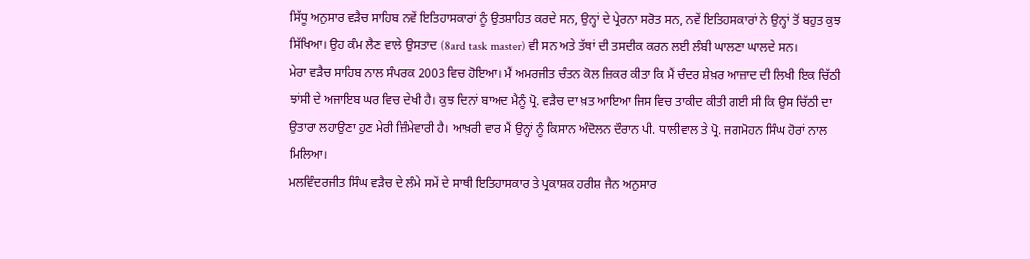ਸਿੱਧੂ ਅਨੁਸਾਰ ਵੜੈਚ ਸਾਹਿਬ ਨਵੇਂ ਇਤਿਹਾਸਕਾਰਾਂ ਨੂੰ ਉਤਸ਼ਾਹਿਤ ਕਰਦੇ ਸਨ, ਉਨ੍ਹਾਂ ਦੇ ਪ੍ਰੇਰਨਾ ਸਰੋਤ ਸਨ, ਨਵੇਂ ਇਤਿਹਸਕਾਰਾਂ ਨੇ ਉਨ੍ਹਾਂ ਤੋਂ ਬਹੁਤ ਕੁਝ ਸਿੱਖਿਆ। ਉਹ ਕੰਮ ਲੈਣ ਵਾਲੇ ਉਸਤਾਦ (8ard task master) ਵੀ ਸਨ ਅਤੇ ਤੱਥਾਂ ਦੀ ਤਸਦੀਕ ਕਰਨ ਲਈ ਲੰਬੀ ਘਾਲਣਾ ਘਾਲਦੇ ਸਨ।
ਮੇਰਾ ਵੜੈਚ ਸਾਹਿਬ ਨਾਲ ਸੰਪਰਕ 2003 ਵਿਚ ਹੋਇਆ। ਮੈਂ ਅਮਰਜੀਤ ਚੰਤਨ ਕੋਲ ਜ਼ਿਕਰ ਕੀਤਾ ਕਿ ਮੈਂ ਚੰਦਰ ਸ਼ੇਖ਼ਰ ਆਜ਼ਾਦ ਦੀ ਲਿਖੀ ਇਕ ਚਿੱਠੀ ਝਾਂਸੀ ਦੇ ਅਜਾਇਬ ਘਰ ਵਿਚ ਦੇਖੀ ਹੈ। ਕੁਝ ਦਿਨਾਂ ਬਾਅਦ ਮੈਨੂੰ ਪ੍ਰੋ. ਵੜੈਚ ਦਾ ਖ਼ਤ ਆਇਆ ਜਿਸ ਵਿਚ ਤਾਕੀਦ ਕੀਤੀ ਗਈ ਸੀ ਕਿ ਉਸ ਚਿੱਠੀ ਦਾ ਉਤਾਰਾ ਲਹਾਉਣਾ ਹੁਣ ਮੇਰੀ ਜ਼ਿੰਮੇਵਾਰੀ ਹੈ। ਆਖ਼ਰੀ ਵਾਰ ਮੈਂ ਉਨ੍ਹਾਂ ਨੂੰ ਕਿਸਾਨ ਅੰਦੋਲਨ ਦੌਰਾਨ ਪੀ. ਧਾਲੀਵਾਲ ਤੇ ਪ੍ਰੋ. ਜਗਮੋਹਨ ਸਿੰਘ ਹੋਰਾਂ ਨਾਲ ਮਿਲਿਆ।
ਮਲਵਿੰਦਰਜੀਤ ਸਿੰਘ ਵੜੈਚ ਦੇ ਲੰਮੇ ਸਮੇਂ ਦੇ ਸਾਥੀ ਇਤਿਹਾਸਕਾਰ ਤੇ ਪ੍ਰਕਾਸ਼ਕ ਹਰੀਸ਼ ਜੈਨ ਅਨੁਸਾਰ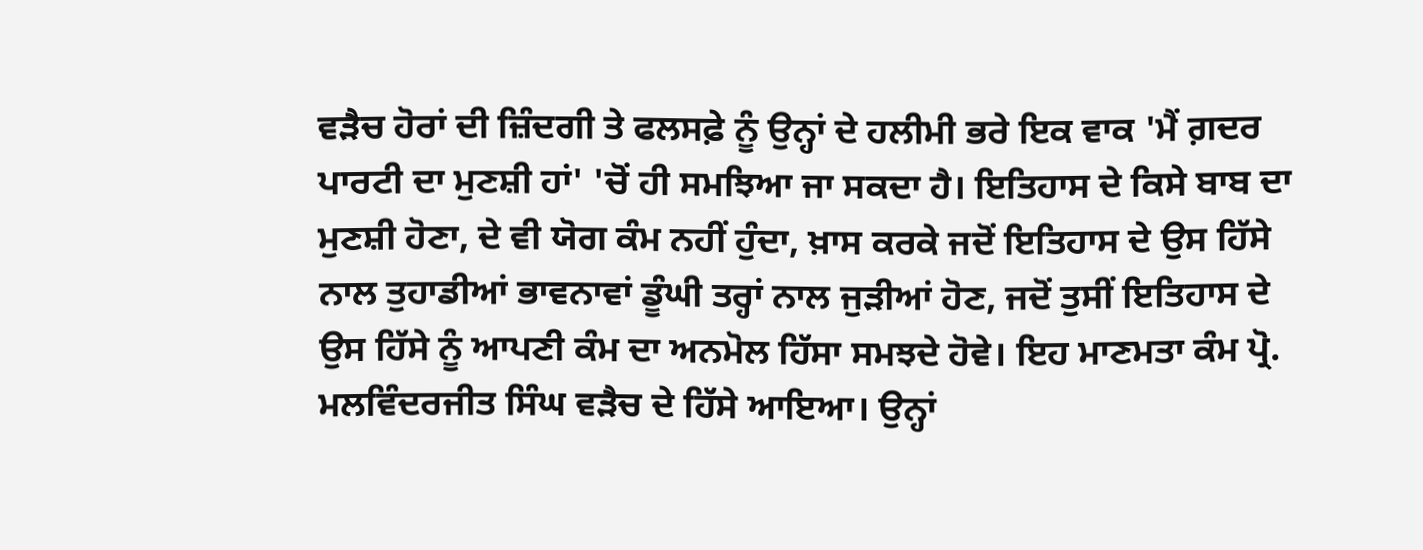ਵੜੈਚ ਹੋਰਾਂ ਦੀ ਜ਼ਿੰਦਗੀ ਤੇ ਫਲਸਫ਼ੇ ਨੂੰ ਉਨ੍ਹਾਂ ਦੇ ਹਲੀਮੀ ਭਰੇ ਇਕ ਵਾਕ 'ਮੈਂ ਗ਼ਦਰ ਪਾਰਟੀ ਦਾ ਮੁਣਸ਼ੀ ਹਾਂ' 'ਚੋਂ ਹੀ ਸਮਝਿਆ ਜਾ ਸਕਦਾ ਹੈ। ਇਤਿਹਾਸ ਦੇ ਕਿਸੇ ਬਾਬ ਦਾ ਮੁਣਸ਼ੀ ਹੋਣਾ, ਦੇ ਵੀ ਯੋਗ ਕੰਮ ਨਹੀਂ ਹੁੰਦਾ, ਖ਼ਾਸ ਕਰਕੇ ਜਦੋਂ ਇਤਿਹਾਸ ਦੇ ਉਸ ਹਿੱਸੇ ਨਾਲ ਤੁਹਾਡੀਆਂ ਭਾਵਨਾਵਾਂ ਡੂੰਘੀ ਤਰ੍ਹਾਂ ਨਾਲ ਜੁੜੀਆਂ ਹੋਣ, ਜਦੋਂ ਤੁਸੀਂ ਇਤਿਹਾਸ ਦੇ ਉਸ ਹਿੱਸੇ ਨੂੰ ਆਪਣੀ ਕੰਮ ਦਾ ਅਨਮੋਲ ਹਿੱਸਾ ਸਮਝਦੇ ਹੋਵੇ। ਇਹ ਮਾਣਮਤਾ ਕੰਮ ਪ੍ਰੋ. ਮਲਵਿੰਦਰਜੀਤ ਸਿੰਘ ਵੜੈਚ ਦੇ ਹਿੱਸੇ ਆਇਆ। ਉਨ੍ਹਾਂ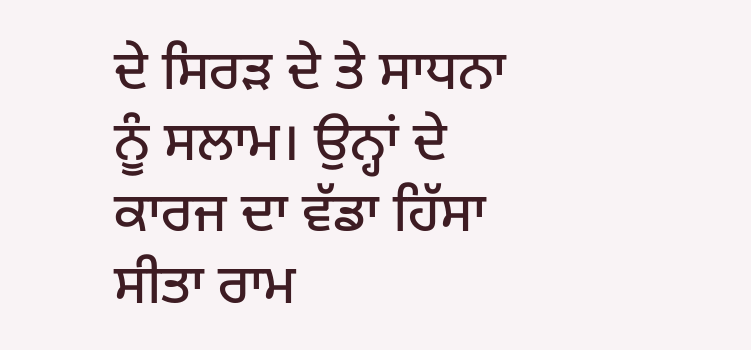ਦੇ ਸਿਰੜ ਦੇ ਤੇ ਸਾਧਨਾ ਨੂੰ ਸਲਾਮ। ਉਨ੍ਹਾਂ ਦੇ ਕਾਰਜ ਦਾ ਵੱਡਾ ਹਿੱਸਾ ਸੀਤਾ ਰਾਮ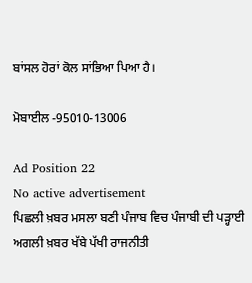ਬਾਂਸਲ ਹੋਰਾਂ ਕੋਲ ਸਾਂਭਿਆ ਪਿਆ ਹੈ।

ਮੋਬਾਈਲ -95010-13006

Ad Position 22
No active advertisement
ਪਿਛਲੀ ਖ਼ਬਰ ਮਸਲਾ ਬਣੀ ਪੰਜਾਬ ਵਿਚ ਪੰਜਾਬੀ ਦੀ ਪੜ੍ਹਾਈ ਅਗਲੀ ਖ਼ਬਰ ਖੱਬੇ ਪੱਖੀ ਰਾਜਨੀਤੀ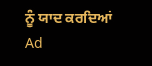ਨੂੰ ਯਾਦ ਕਰਦਿਆਂ
Ad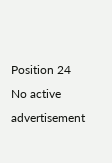Position 24
No active advertisement